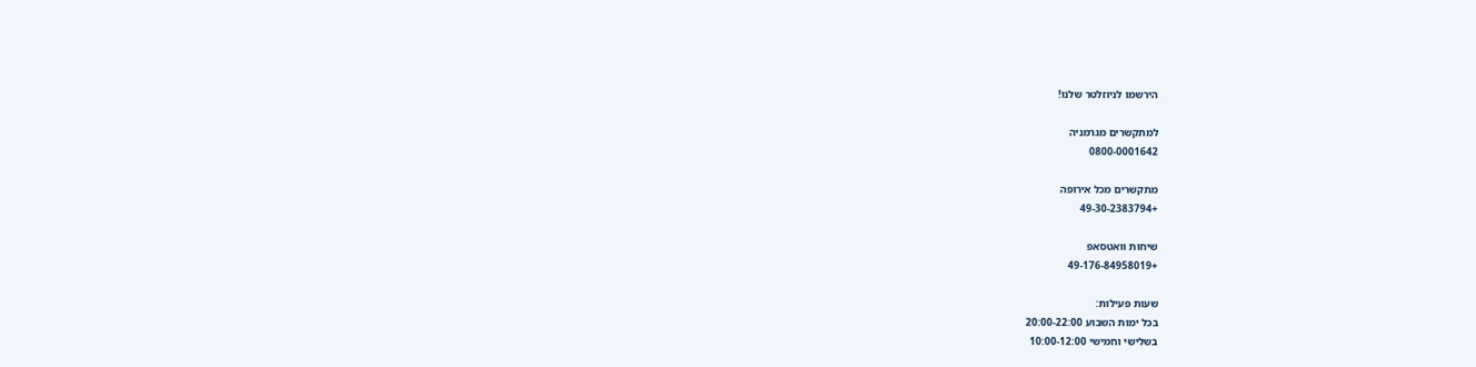הירשמו לניוזלטר שלנו!

למתקשרים מגרמניה
0800-0001642

מתקשרים מכל אירופה
+49-30-2383794

שיחות וואטסאפ
+49-176-84958019

שעות פעילות:
בכל ימות השבוע 20:00-22:00
בשלישי וחמישי 10:00-12:00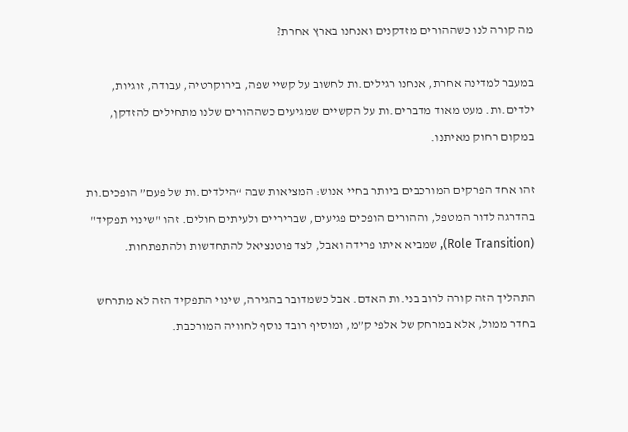מה קורה לנו כשההורים מזדקנים ואנחנו בארץ אחרת?

במעבר למדינה אחרת, אנחנו רגילים.ות לחשוב על קשיי שפה, בירוקרטיה, עבודה, זוגיות, ילדים.ות. מעט מאוד מדברים.ות על הקשיים שמגיעים כשההורים שלנו מתחילים להזדקן, במקום רחוק מאיתנו.

זהו אחד הפרקים המורכבים ביותר בחיי אנוש: המציאות שבה “הילדים.ות של פעם” הופכים.ות בהדרגה לדור המטפל, וההורים הופכים פגיעים, שבריריים ולעיתים חולים. זהו "שינוי תפקיד" (Role Transition), שמביא איתו פרידה ואבל, לצד פוטנציאל להתחדשות ולהתפתחות.

התהליך הזה קורה לרוב בני.ות האדם. אבל כשמדובר בהגירה, שינוי התפקיד הזה לא מתרחש בחדר ממול, אלא במרחק של אלפי ק”מ, ומוסיף רובד נוסף לחוויה המורכבת.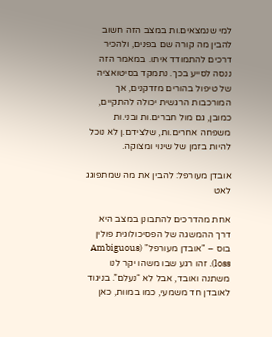למי שנמצאים.ות במצב הזה חשוב להבין מה קורה שם בפנים, ולהכיר דרכים להתמודד איתו. במאמר הזה ננסה לסייע בכך. נתמקד בסיטואציה של טיפול בהורים מזדקנים, אך המורכבות הרגשית יכולה להתקיים, כמובן, גם מול חברים.ות ובני.ות משפחה אחרים.ות, שלצידם.ן לא נוכל להיות בזמן של שינוי ומצוקה.

אובדן מעורפל: להבין את מה שמתפוגג לאט

אחת מהדרכים להתבונן במצב היא דרך ההמשגה של הפסיכולוגית פולין בוס – "אובדן מעורפל" (Ambiguous loss). זהו רגע שבו משהו יקר לנו משתנה ואובד, אבל לא “נעלם”. בניגוד לאובדן חד משמעי, כמו במוות, כאן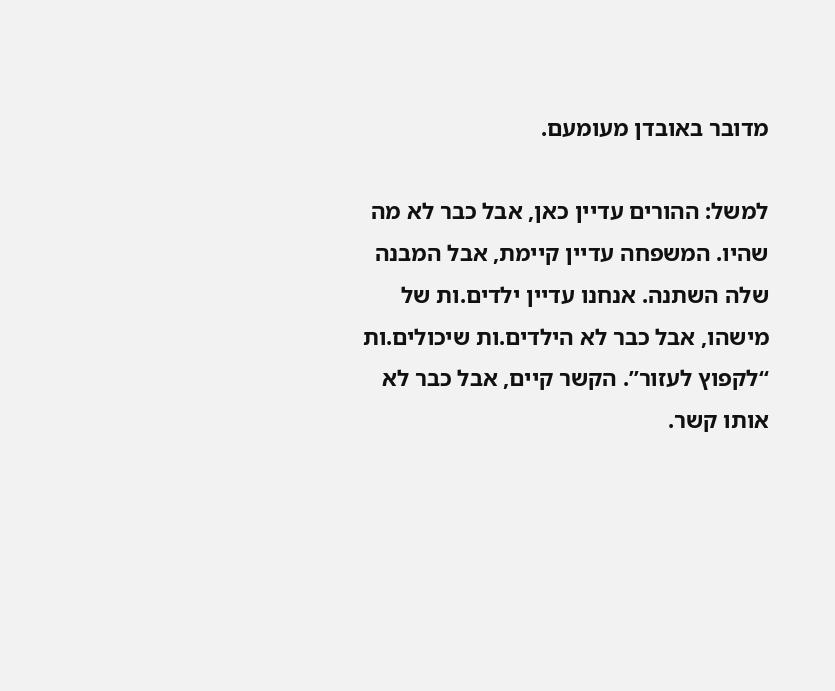מדובר באובדן מעומעם.

למשל: ההורים עדיין כאן, אבל כבר לא מה שהיו. המשפחה עדיין קיימת, אבל המבנה שלה השתנה. אנחנו עדיין ילדים.ות של מישהו, אבל כבר לא הילדים.ות שיכולים.ות “לקפוץ לעזור”. הקשר קיים, אבל כבר לא אותו קשר.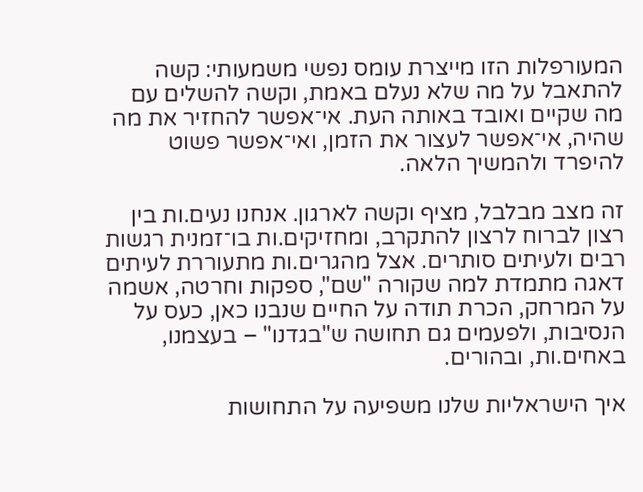המעורפלות הזו מייצרת עומס נפשי משמעותי: קשה להתאבל על מה שלא נעלם באמת, וקשה להשלים עם מה שקיים ואובד באותה העת. אי־אפשר להחזיר את מה שהיה, אי־אפשר לעצור את הזמן, ואי־אפשר פשוט להיפרד ולהמשיך הלאה.

זה מצב מבלבל, מציף וקשה לארגון. אנחנו נעים.ות בין רצון לברוח לרצון להתקרב, ומחזיקים.ות בו־זמנית רגשות רבים ולעיתים סותרים. אצל מהגרים.ות מתעוררת לעיתים דאגה מתמדת למה שקורה "שם", ספקות וחרטה, אשמה על המרחק, הכרת תודה על החיים שנבנו כאן, כעס על הנסיבות, ולפעמים גם תחושה ש"בגדנו" – בעצמנו, באחים.ות, ובהורים.

איך הישראליות שלנו משפיעה על התחושות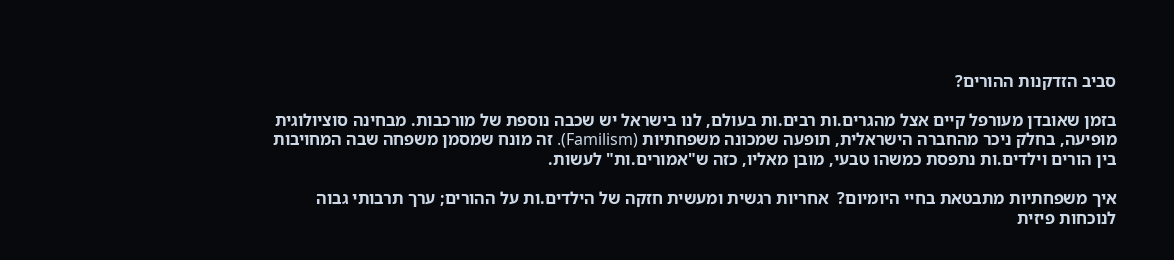סביב הזדקנות ההורים?

בזמן שאובדן מעורפל קיים אצל מהגרים.ות רבים.ות בעולם, לנו בישראל יש שכבה נוספת של מורכבות. מבחינה סוציולוגית מופיעה, בחלק ניכר מהחברה הישראלית, תופעה שמכונה משפחתיות (Familism). זה מונח שמסמן משפחה שבה המחויבות בין הורים וילדים.ות נתפסת כמשהו טבעי, מובן מאליו, כזה ש"אמורים.ות" לעשות.

איך משפחתיות מתבטאת בחיי היומיום?  אחריות רגשית ומעשית חזקה של הילדים.ות על ההורים; ערך תרבותי גבוה לנוכחות פיזית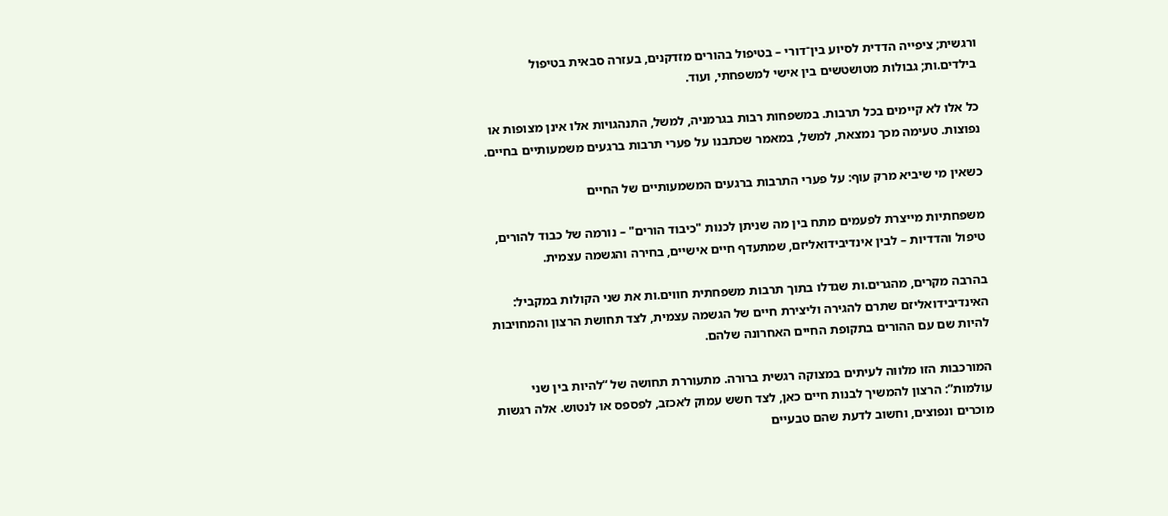ורגשית; ציפייה הדדית לסיוע בין־דורי – בטיפול בהורים מזדקנים, בעזרה סבאית בטיפול בילדים.ות; גבולות מטושטשים בין אישי למשפחתי, ועוד.

כל אלו לא קיימים בכל תרבות. במשפחות רבות בגרמניה, למשל, התנהגויות אלו אינן מצופות או נפוצות. טעימה מכך נמצאת, למשל, במאמר שכתבנו על פערי תרבות ברגעים משמעותיים בחיים.

כשאין מי שיביא מרק עוף: על פערי התרבות ברגעים המשמעותיים של החיים

משפחתיות מייצרת לפעמים מתח בין מה שניתן לכנות "כיבוד הורים" – נורמה של כבוד להורים, טיפול והדדיות – לבין אינדיבידואליזם, שמתעדף חיים אישיים, בחירה והגשמה עצמית.

בהרבה מקרים, מהגרים.ות שגדלו בתוך תרבות משפחתית חווים.ות את שני הקולות במקביל: האינדיבידואליזם שתרם להגירה וליצירת חיים של הגשמה עצמית, לצד תחושת הרצון והמחויבות להיות שם עם ההורים בתקופת החיים האחרונה שלהם.

המורכבות הזו מלווה לעיתים במצוקה רגשית ברורה. מתעוררת תחושה של “להיות בין שני עולמות”: הרצון להמשיך לבנות חיים כאן, לצד חשש עמוק לאכזב, לפספס או לנטוש. אלה רגשות מוכרים ונפוצים, וחשוב לדעת שהם טבעיים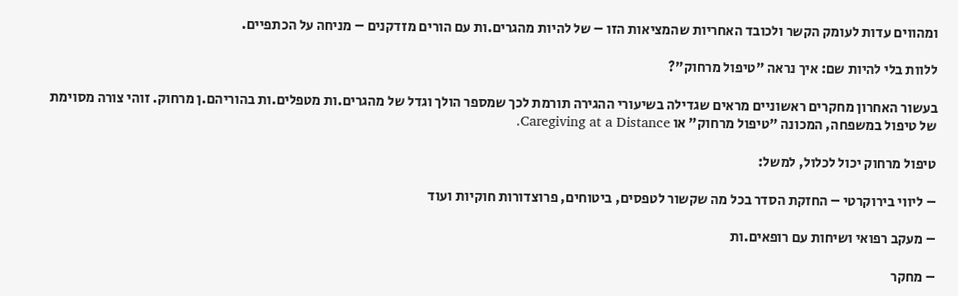ומהווים עדות לעומק הקשר ולכובד האחריות שהמציאות הזו – של להיות מהגרים.ות עם הורים מזדקנים – מניחה על הכתפיים.

ללוות בלי להיות שם: איך נראה "טיפול מרחוק"?

בעשור האחרון מחקרים ראשוניים מראים שגדילה בשיעורי ההגירה תורמת לכך שמספר הולך וגדל של מהגרים.ות מטפלים.ות בהוריהם.ן מרחוק. זוהי צורה מסוימת של טיפול במשפחה, המכונה "טיפול מרחוק" או Caregiving at a Distance.

טיפול מרחוק יכול לכלול, למשל:

– ליווי בירוקרטי – החזקת הסדר בכל מה שקשור לטפסים, ביטוחים, פרוצדורות חוקיות ועוד

– מעקב רפואי ושיחות עם רופאים.ות

– מחקר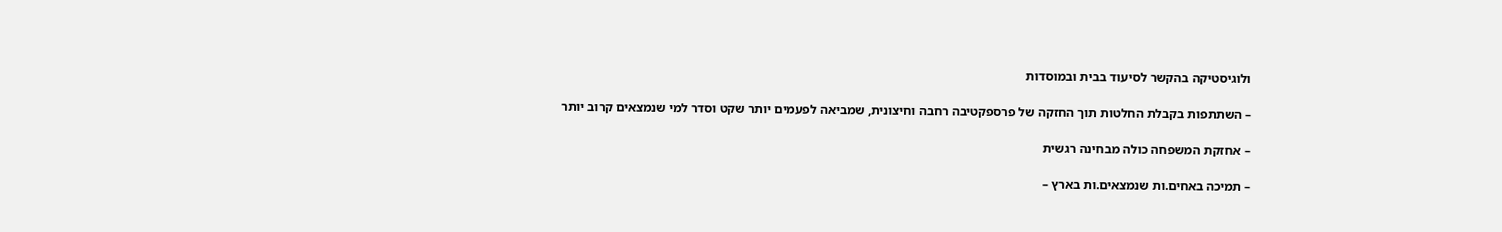ולוגיסטיקה בהקשר לסיעוד בבית ובמוסדות

– השתתפות בקבלת החלטות תוך החזקה של פרספקטיבה רחבה וחיצונית, שמביאה לפעמים יותר שקט וסדר למי שנמצאים קרוב יותר

– אחזקת המשפחה כולה מבחינה רגשית

– תמיכה באחים.ות שנמצאים.ות בארץ –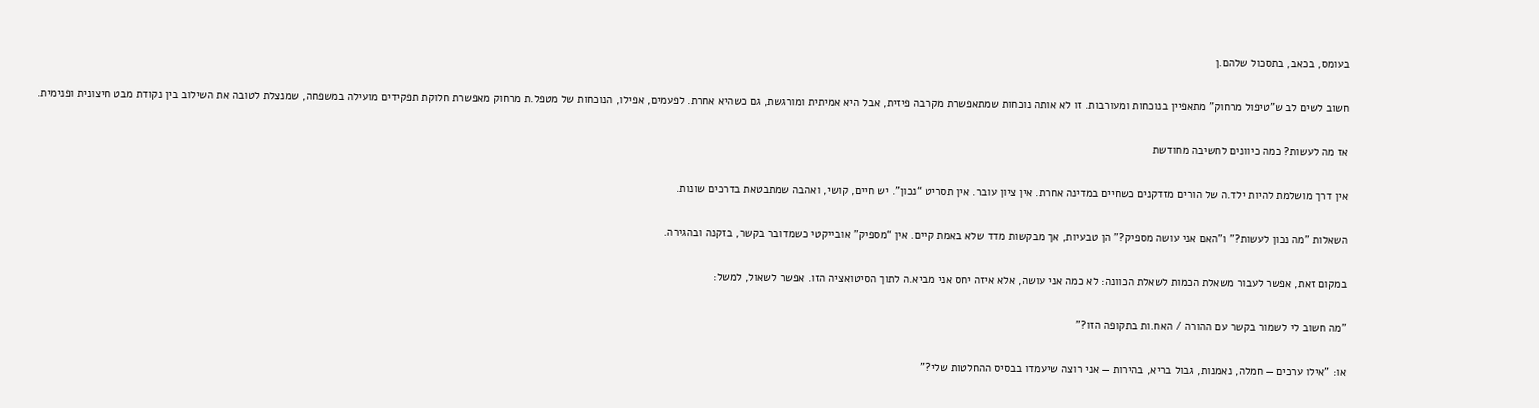בעומס, בכאב, בתסכול שלהם.ן

חשוב לשים לב ש"טיפול מרחוק" מתאפיין בנוכחות ומעורבות. זו לא אותה נוכחות שמתאפשרת מקרבה פיזית, אבל היא אמיתית ומורגשת, גם כשהיא אחרת. לפעמים, אפילו, הנוכחות של מטפל.ת מרחוק מאפשרת חלוקת תפקידים מועילה במשפחה, שמנצלת לטובה את השילוב בין נקודת מבט חיצונית ופנימית.

אז מה לעשות? כמה כיוונים לחשיבה מחודשת

אין דרך מושלמת להיות ילד.ה של הורים מזדקנים כשחיים במדינה אחרת. אין ציון עובר. אין תסריט “נכון”. יש חיים, קושי, ואהבה שמתבטאת בדרכים שונות.

השאלות "מה נכון לעשות?" ו"האם אני עושה מספיק?" הן טבעיות, אך מבקשות מדד שלא באמת קיים. אין “מספיק” אובייקטי כשמדובר בקשר, בזקנה ובהגירה.

במקום זאת, אפשר לעבור משאלת הכמות לשאלת הכוונה: לא כמה אני עושה, אלא איזה יחס אני מביא.ה לתוך הסיטואציה הזו. אפשר לשאול, למשל:

"מה חשוב לי לשמור בקשר עם ההורה / האח.ות בתקופה הזו?"

או: "אילו ערכים — חמלה, נאמנות, גבול בריא, בהירות — אני רוצה שיעמדו בבסיס ההחלטות שלי?"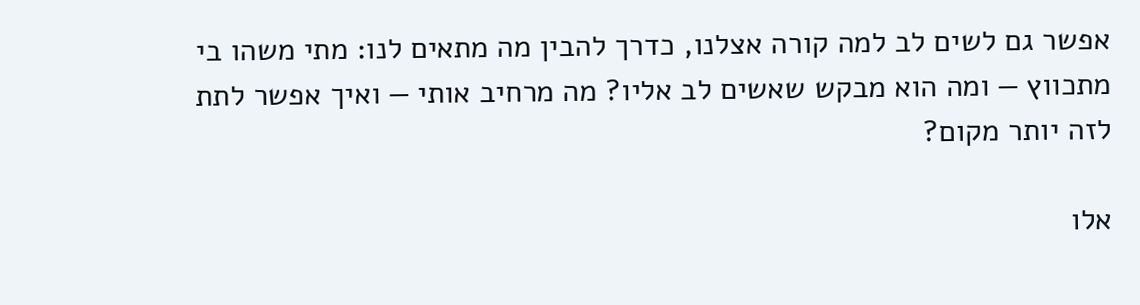אפשר גם לשים לב למה קורה אצלנו, כדרך להבין מה מתאים לנו: מתי משהו בי מתכווץ — ומה הוא מבקש שאשים לב אליו? מה מרחיב אותי — ואיך אפשר לתת לזה יותר מקום?

אלו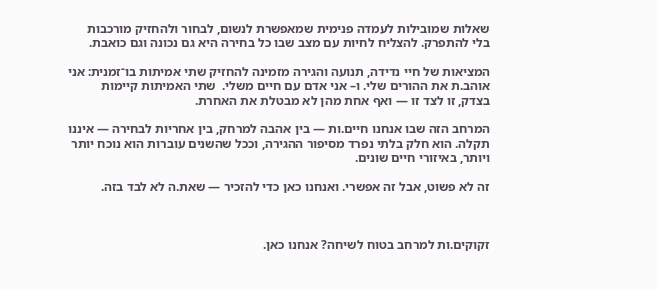שאלות שמובילות לעמדה פנימית שמאפשרת לנשום, לבחור ולהחזיק מורכבות בלי להתפרק. להצליח לחיות עם מצב שבו כל בחירה היא גם נכונה וגם כואבת.

המציאות של חיי נדידה, תנועה והגירה מזמינה להחזיק שתי אמיתות בו־זמנית: אני אוהב.ת את ההורים שלי. ו– אני אדם עם חיים משלי.  שתי האמיתות קיימות בצדק, זו לצד זו — ואף אחת מהן לא מבטלת את האחרת.

המרחב הזה שבו אנחנו חיים.ות — בין אהבה למרחק, בין אחריות לבחירה — איננו תקלה. הוא חלק בלתי נפרד מסיפור ההגירה, וככל שהשנים עוברות הוא נוכח יותר ויותר, באיזורי חיים שונים.

זה לא פשוט, אבל זה אפשרי. ואנחנו כאן כדי להזכיר — שאת.ה לא לבד בזה.



זקוקים.ות למרחב בטוח לשיחה? אנחנו כאן.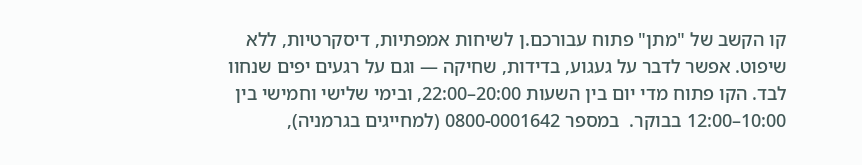קו הקשב של "מתן" פתוח עבורכם.ן לשיחות אמפתיות, דיסקרטיות, ללא שיפוט. אפשר לדבר על געגוע, בדידות, שחיקה — וגם על רגעים יפים שנחוו לבד. הקו פתוח מדי יום בין השעות 20:00–22:00, ובימי שלישי וחמישי בין 10:00–12:00 בבוקר.  במספר 0800-0001642 (למחייגים בגרמניה),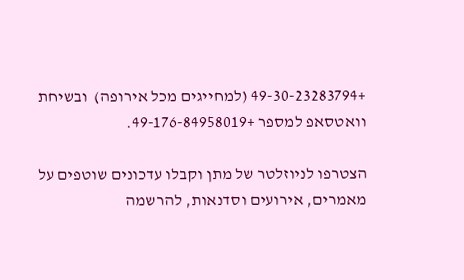+49-30-23283794 (למחייגים מכל אירופה)  ובשיחת וואטסאפ למספר +49-176-84958019.

הצטרפו לניוזלטר של מתן וקבלו עדכונים שוטפים על מאמרים, אירועים וסדנאות, להרשמה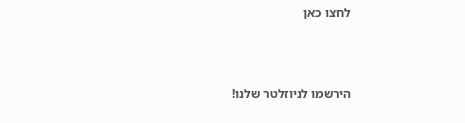לחצו כאן



הירשמו לניוזלטר שלנו!